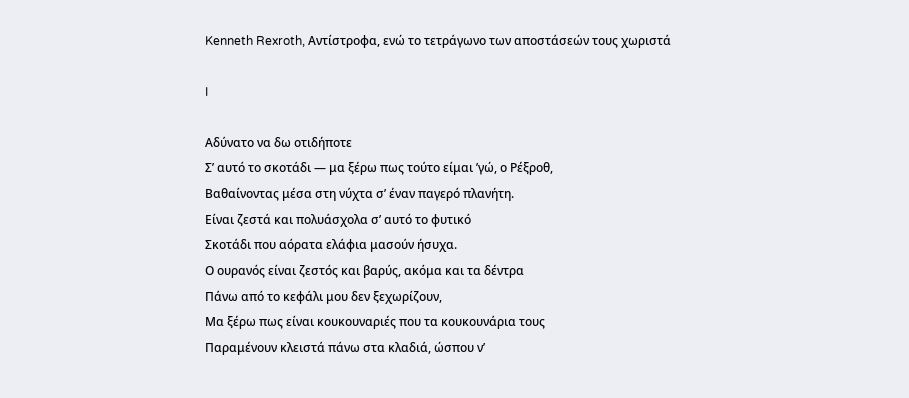Kenneth Rexroth, Αντίστροφα, ενώ το τετράγωνο των αποστάσεών τους χωριστά

I

Αδύνατο να δω οτιδήποτε
Σ’ αυτό το σκοτάδι — μα ξέρω πως τούτο είμαι ’γώ, ο Ρέξροθ,
Βαθαίνοντας μέσα στη νύχτα σ’ έναν παγερό πλανήτη.
Είναι ζεστά και πολυάσχολα σ’ αυτό το φυτικό
Σκοτάδι που αόρατα ελάφια μασούν ήσυχα.
Ο ουρανός είναι ζεστός και βαρύς, ακόμα και τα δέντρα
Πάνω από το κεφάλι μου δεν ξεχωρίζουν,
Μα ξέρω πως είναι κουκουναριές που τα κουκουνάρια τους
Παραμένουν κλειστά πάνω στα κλαδιά, ώσπου ν’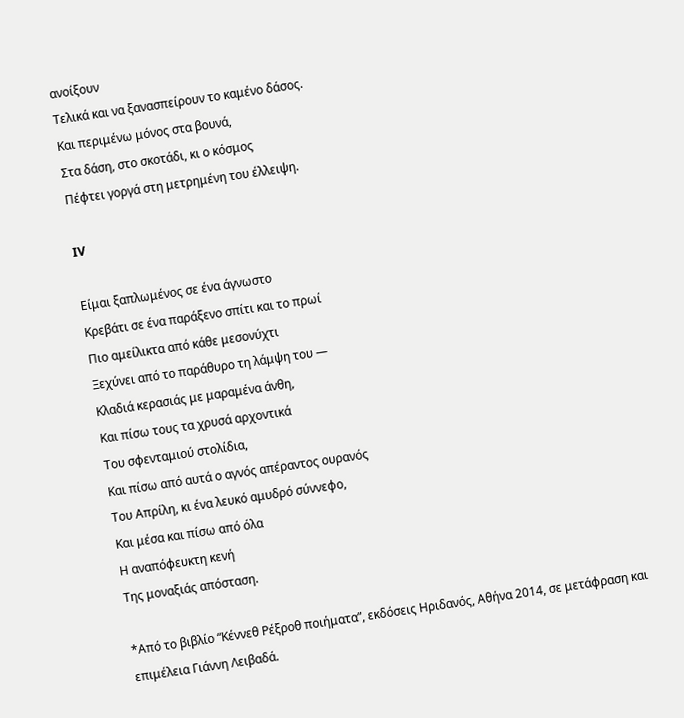ανοίξουν
Τελικά και να ξανασπείρουν το καμένο δάσος.
Και περιμένω μόνος στα βουνά,
Στα δάση, στο σκοτάδι, κι ο κόσμος
Πέφτει γοργά στη μετρημένη του έλλειψη.

IV

Είμαι ξαπλωμένος σε ένα άγνωστο
Κρεβάτι σε ένα παράξενο σπίτι και το πρωί
Πιο αμείλικτα από κάθε μεσονύχτι
Ξεχύνει από το παράθυρο τη λάμψη του —
Κλαδιά κερασιάς με μαραμένα άνθη,
Και πίσω τους τα χρυσά αρχοντικά
Του σφενταμιού στολίδια,
Και πίσω από αυτά ο αγνός απέραντος ουρανός
Του Απρίλη, κι ένα λευκό αμυδρό σύννεφο,
Και μέσα και πίσω από όλα
Η αναπόφευκτη κενή
Της μοναξιάς απόσταση.

*Από το βιβλίο “Κέννεθ Ρέξροθ ποιήματα”, εκδόσεις Ηριδανός, Αθήνα 2014, σε μετάφραση και επιμέλεια Γιάννη Λειβαδά.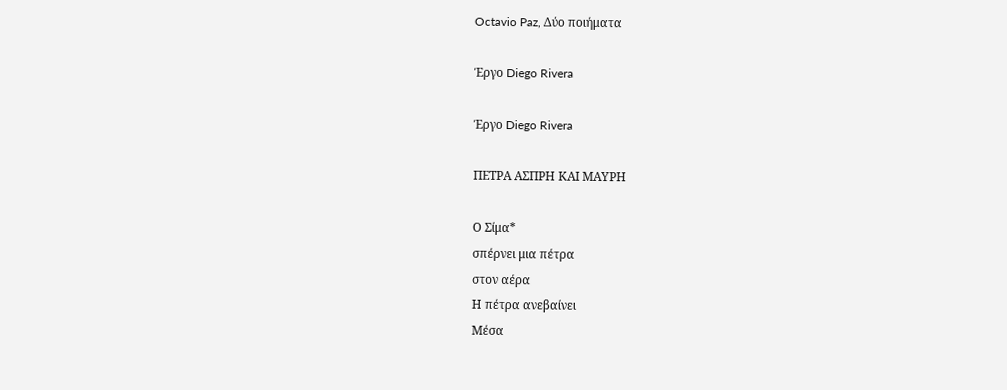Octavio Paz, Δύο ποιήματα

Έργο Diego Rivera

Έργο Diego Rivera

ΠΕΤΡΑ ΑΣΠΡΗ ΚΑΙ ΜΑΥΡΗ

Ο Σίμα*
σπέρνει μια πέτρα
στον αέρα
Η πέτρα ανεβαίνει
Μέσα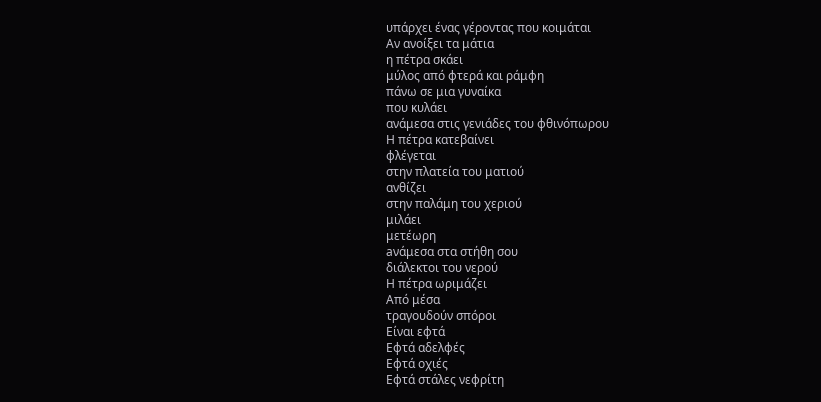υπάρχει ένας γέροντας που κοιμάται
Αν ανοίξει τα μάτια
η πέτρα σκάει
μύλος από φτερά και ράμφη
πάνω σε μια γυναίκα
που κυλάει
ανάμεσα στις γενιάδες του φθινόπωρου
Η πέτρα κατεβαίνει
φλέγεται
στην πλατεία του ματιού
ανθίζει
στην παλάμη του χεριού
μιλάει
μετέωρη
aνάμεσα στα στήθη σου
διάλεκτοι του νερού
Η πέτρα ωριμάζει
Από μέσα
τραγουδούν σπόροι
Είναι εφτά
Εφτά αδελφές
Εφτά οχιές
Εφτά στάλες νεφρίτη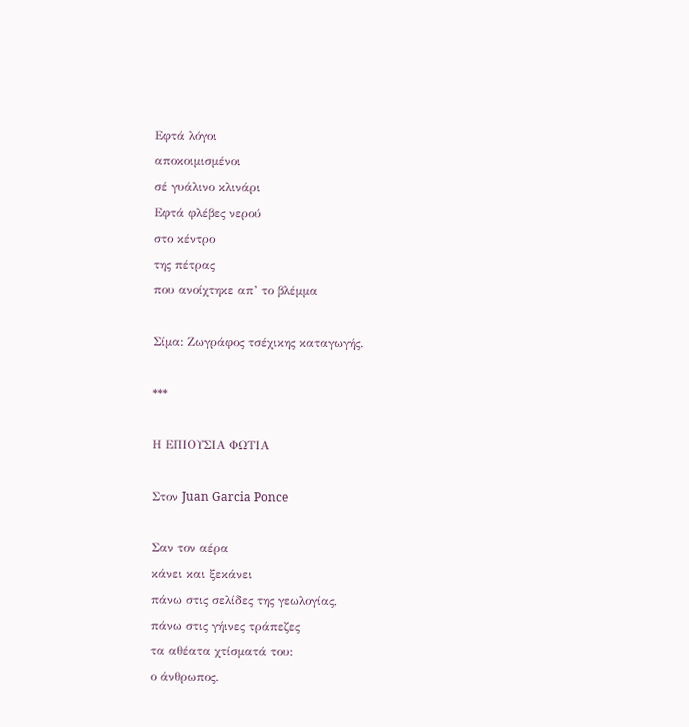Εφτά λόγοι
αποκοιμισμένοι
σέ γυάλινο κλινάρι
Εφτά φλέβες νερού
στο κέντρο
της πέτρας
που ανοίχτηκε απ’ το βλέμμα

Σίμα: Ζωγράφος τσέχικης καταγωγής.

***

Η ΕΠΙΟΥΣΙΑ ΦΩΤΙΑ

Στον Juan Garcia Ponce

Σαν τον αέρα
κάνει και ξεκάνει
πάνω στις σελίδες της γεωλογίας,
πάνω στις γήινες τράπεζες
τα αθέατα χτίσματά του:
ο άνθρωπος.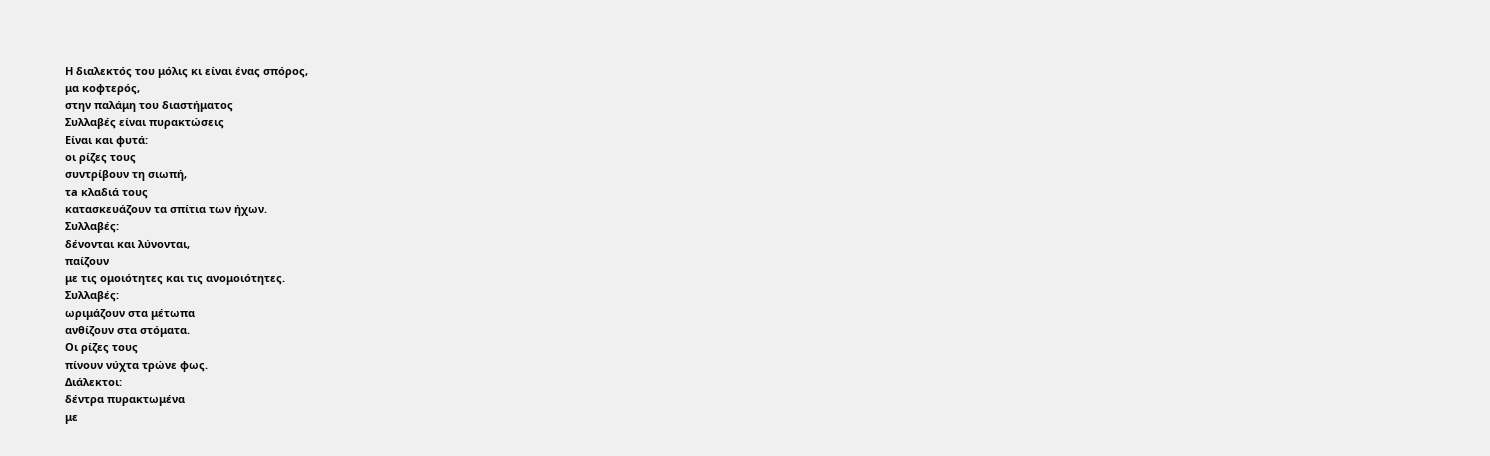Η διαλεκτός του μόλις κι είναι ένας σπόρος,
μα κοφτερός,
στην παλάμη του διαστήματος
Συλλαβές είναι πυρακτώσεις
Είναι και φυτά:
οι ρίζες τους
συντρίβουν τη σιωπή,
τa κλαδιά τους
κατασκευάζουν τα σπίτια των ήχων.
Συλλαβές:
δένονται και λύνονται,
παίζουν
με τις ομοιότητες και τις ανομοιότητες.
Συλλαβές:
ωριμάζουν στα μέτωπα
ανθίζουν στα στόματα.
Οι ρίζες τους
πίνουν νύχτα τρώνε φως.
Διάλεκτοι:
δέντρα πυρακτωμένα
με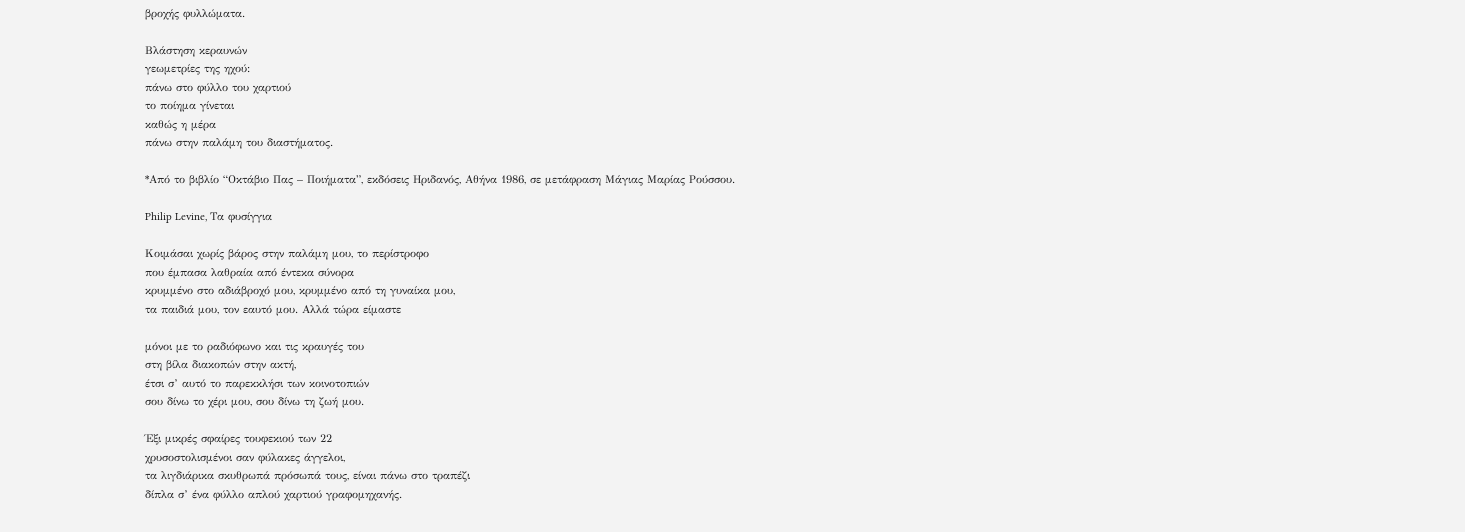βροχής φυλλώματα.

Βλάστηση κεραυνών
γεωμετρίες της ηχού:
πάνω στο φύλλο του χαρτιού
το ποίημα γίνεται
καθώς η μέρα
πάνω στην παλάμη του διαστήματος.

*Από το βιβλίο “Οκτάβιο Πας – Ποιήματα”, εκδόσεις Ηριδανός, Αθήνα 1986, σε μετάφραση Μάγιας Μαρίας Ρούσσου.

Philip Levine, Τα φυσίγγια

Κοιμάσαι χωρίς βάρος στην παλάμη μου, το περίστροφο
που έμπασα λαθραία από έντεκα σύνορα
κρυμμένο στο αδιάβροχό μου, κρυμμένο από τη γυναίκα μου,
τα παιδιά μου, τον εαυτό μου. Αλλά τώρα είμαστε

μόνοι με το ραδιόφωνο και τις κραυγές του
στη βίλα διακοπών στην ακτή,
έτσι σ’ αυτό το παρεκκλήσι των κοινοτοπιών
σου δίνω το χέρι μου, σου δίνω τη ζωή μου.

Έξι μικρές σφαίρες τουφεκιού των 22
χρυσοστολισμένοι σαν φύλακες άγγελοι,
τα λιγδιάρικα σκυθρωπά πρόσωπά τους, είναι πάνω στο τραπέζι
δίπλα σ’ ένα φύλλο απλού χαρτιού γραφομηχανής.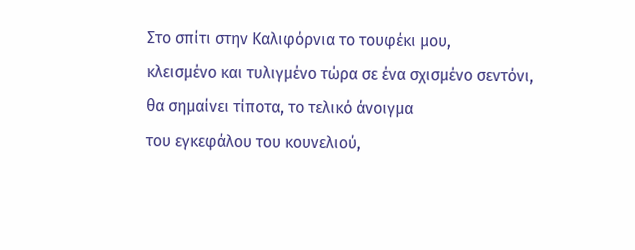Στο σπίτι στην Καλιφόρνια το τουφέκι μου,
κλεισμένο και τυλιγμένο τώρα σε ένα σχισμένο σεντόνι,
θα σημαίνει τίποτα, το τελικό άνοιγμα
του εγκεφάλου του κουνελιού,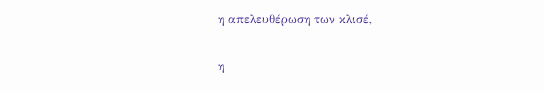η απελευθέρωση των κλισέ,

η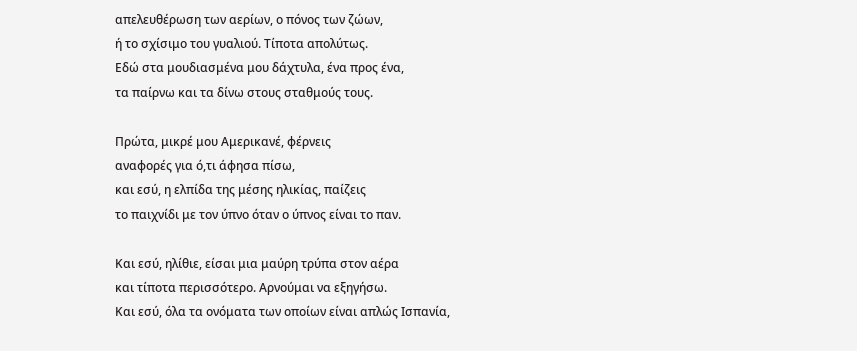απελευθέρωση των αερίων, ο πόνος των ζώων,
ή το σχίσιμο του γυαλιού. Τίποτα απολύτως.
Εδώ στα μουδιασμένα μου δάχτυλα, ένα προς ένα,
τα παίρνω και τα δίνω στους σταθμούς τους.

Πρώτα, μικρέ μου Αμερικανέ, φέρνεις
αναφορές για ό,τι άφησα πίσω,
και εσύ, η ελπίδα της μέσης ηλικίας, παίζεις
το παιχνίδι με τον ύπνο όταν ο ύπνος είναι το παν.

Και εσύ, ηλίθιε, είσαι μια μαύρη τρύπα στον αέρα
και τίποτα περισσότερο. Αρνούμαι να εξηγήσω.
Και εσύ, όλα τα ονόματα των οποίων είναι απλώς Ισπανία,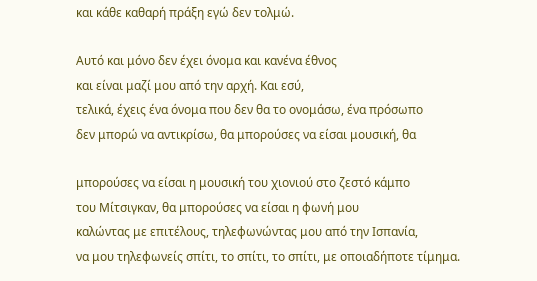και κάθε καθαρή πράξη εγώ δεν τολμώ.

Αυτό και μόνο δεν έχει όνομα και κανένα έθνος
και είναι μαζί μου από την αρχή. Και εσύ,
τελικά, έχεις ένα όνομα που δεν θα το ονομάσω, ένα πρόσωπο
δεν μπορώ να αντικρίσω, θα μπορούσες να είσαι μουσική, θα

μπορούσες να είσαι η μουσική του χιονιού στο ζεστό κάμπο
του Μίτσιγκαν, θα μπορούσες να είσαι η φωνή μου
καλώντας με επιτέλους, τηλεφωνώντας μου από την Ισπανία,
να μου τηλεφωνείς σπίτι, το σπίτι, το σπίτι, με οποιαδήποτε τίμημα.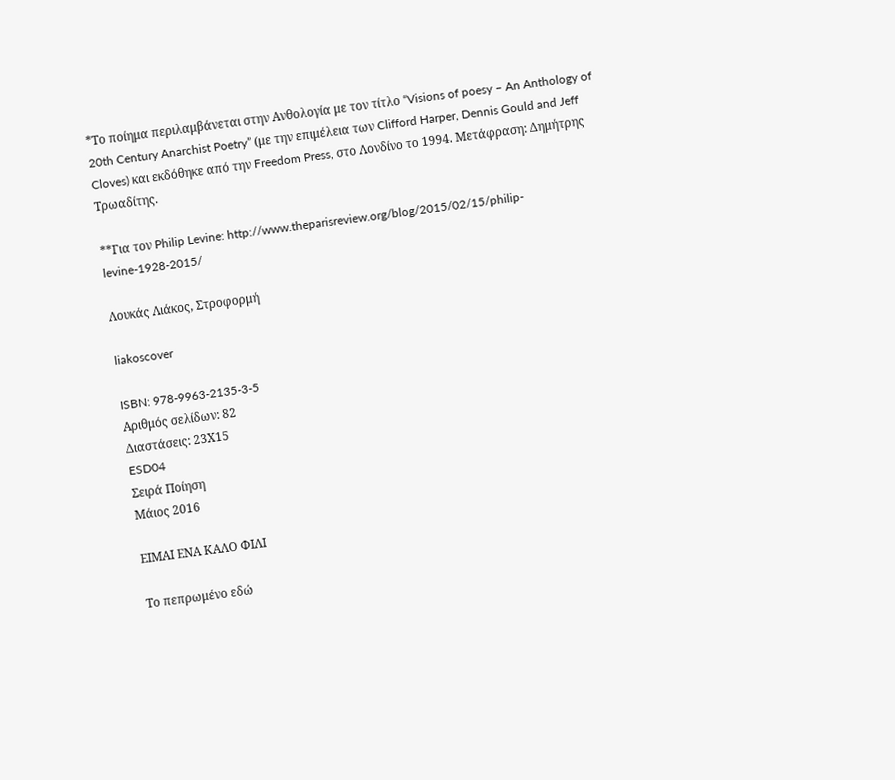*Το ποίημα περιλαμβάνεται στην Ανθολογία με τον τίτλο “Visions of poesy – An Anthology of 20th Century Anarchist Poetry” (με την επιμέλεια των Clifford Harper, Dennis Gould and Jeff Cloves) και εκδόθηκε από την Freedom Press, στο Λονδίνο το 1994. Μετάφραση: Δημήτρης Τρωαδίτης.

**Για τον Philip Levine: http://www.theparisreview.org/blog/2015/02/15/philip-levine-1928-2015/

Λουκάς Λιάκος, Στροφορμή

liakoscover

ISBN: 978-9963-2135-3-5
Αριθμός σελίδων: 82
Διαστάσεις: 23Χ15
ESD04
Σειρά Ποίηση
Μάιος 2016

ΕΙΜΑΙ ΕΝΑ ΚΑΛΟ ΦΙΛΙ

Το πεπρωμένο εδώ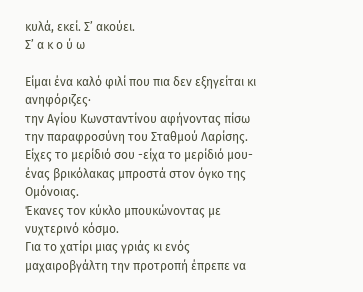κυλά, εκεί. Σ’ ακούει.
Σ’ α κ ο ύ ω

Είμαι ένα καλό φιλί που πια δεν εξηγείται κι ανηφόριζες·
την Αγίου Κωνσταντίνου αφήνοντας πίσω την παραφροσύνη του Σταθμού Λαρίσης.
Είχες το μερίδιό σου -είχα το μερίδιό μου- ένας βρικόλακας μπροστά στον όγκο της Ομόνοιας.
Έκανες τον κύκλο μπουκώνοντας με νυχτερινό κόσμο.
Για το χατίρι μιας γριάς κι ενός μαχαιροβγάλτη την προτροπή έπρεπε να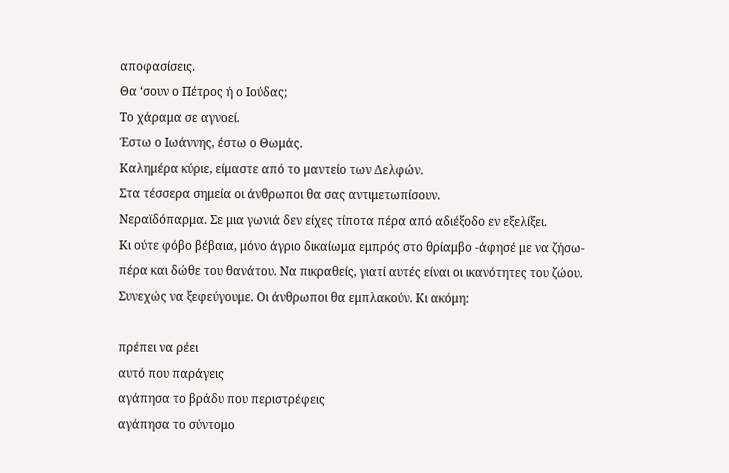αποφασίσεις.
Θα ‘σουν ο Πέτρος ή ο Ιούδας;
Το χάραμα σε αγνοεί.
Έστω ο Ιωάννης, έστω ο Θωμάς.
Καλημέρα κύριε, είμαστε από το μαντείο των Δελφών.
Στα τέσσερα σημεία οι άνθρωποι θα σας αντιμετωπίσουν.
Νεραϊδόπαρμα. Σε μια γωνιά δεν είχες τίποτα πέρα από αδιέξοδο εν εξελίξει.
Κι ούτε φόβο βέβαια, μόνο άγριο δικαίωμα εμπρός στο θρίαμβο -άφησέ με να ζήσω-
πέρα και δώθε του θανάτου. Να πικραθείς, γιατί αυτές είναι οι ικανότητες του ζώου.
Συνεχώς να ξεφεύγουμε. Οι άνθρωποι θα εμπλακούν. Κι ακόμη:

πρέπει να ρέει
αυτό που παράγεις
αγάπησα το βράδυ που περιστρέφεις
αγάπησα το σύντομο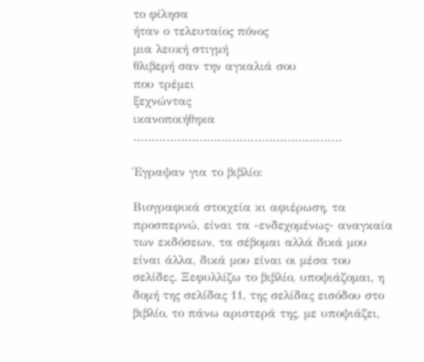το φίλησα
ήταν ο τελευταίος πόνος
μια λευκή στιγμή
θλιβερή σαν την αγκαλιά σου
που τρέμει
ξεχνώντας
ικανοποιήθηκα
…………………………………………………

Έγραψαν για το βιβλίο:

Βιογραφικά στοιχεία κι αφιέρωση, τα προσπερνώ, είναι τα -ενδεχομένως- αναγκαία των εκδόσεων, τα σέβομαι αλλά δικά μου είναι άλλα, δικά μου είναι οι μέσα του σελίδες. Ξεφυλλίζω το βιβλίο, υποψιάζομαι, η δομή της σελίδας 11, της σελίδας εισόδου στο βιβλίο, το πάνω αριστερά της, με υποψιάζει,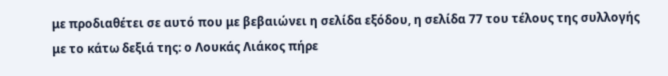με προδιαθέτει σε αυτό που με βεβαιώνει η σελίδα εξόδου, η σελίδα 77 του τέλους της συλλογής με το κάτω δεξιά της: ο Λουκάς Λιάκος πήρε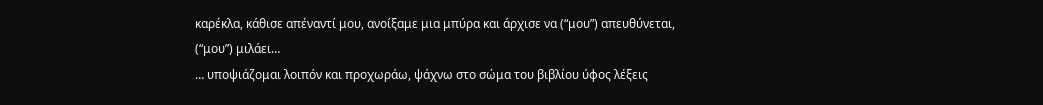καρέκλα, κάθισε απέναντί μου, ανοίξαμε μια μπύρα και άρχισε να (“μου”) απευθύνεται, (“μου”) μιλάει…
… υποψιάζομαι λοιπόν και προχωράω, ψάχνω στο σώμα του βιβλίου ύφος λέξεις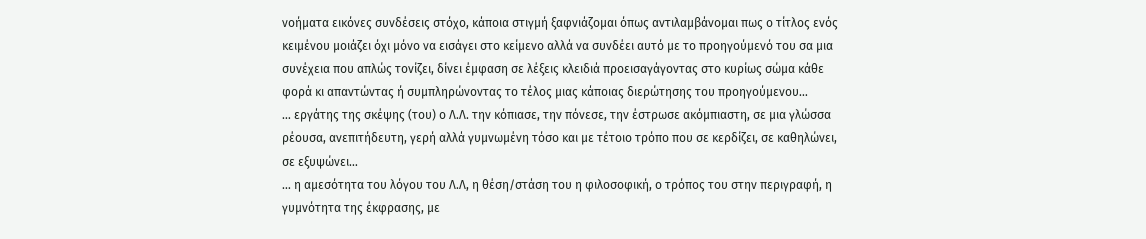νοήματα εικόνες συνδέσεις στόχο, κάποια στιγμή ξαφνιάζομαι όπως αντιλαμβάνομαι πως ο τίτλος ενός κειμένου μοιάζει όχι μόνο να εισάγει στο κείμενο αλλά να συνδέει αυτό με το προηγούμενό του σα μια συνέχεια που απλώς τονίζει, δίνει έμφαση σε λέξεις κλειδιά προεισαγάγοντας στο κυρίως σώμα κάθε φορά κι απαντώντας ή συμπληρώνοντας το τέλος μιας κάποιας διερώτησης του προηγούμενου…
… εργάτης της σκέψης (του) ο Λ.Λ. την κόπιασε, την πόνεσε, την έστρωσε ακόμπιαστη, σε μια γλώσσα ρέουσα, ανεπιτήδευτη, γερή αλλά γυμνωμένη τόσο και με τέτοιο τρόπο που σε κερδίζει, σε καθηλώνει, σε εξυψώνει…
… η αμεσότητα του λόγου του Λ.Λ, η θέση/στάση του η φιλοσοφική, ο τρόπος του στην περιγραφή, η γυμνότητα της έκφρασης, με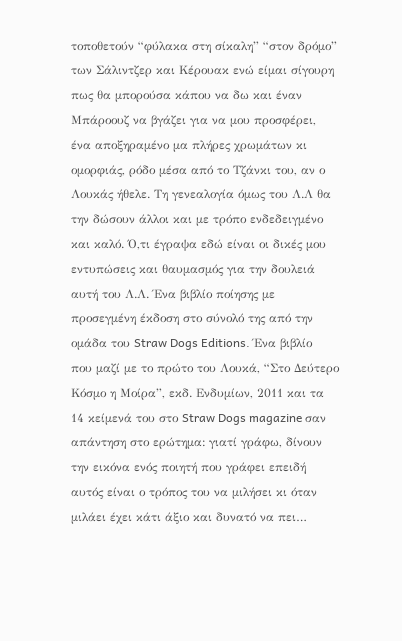τοποθετούν “φύλακα στη σίκαλη” “στον δρόμο” των Σάλιντζερ και Κέρουακ ενώ είμαι σίγουρη πως θα μπορούσα κάπου να δω και έναν Μπάροουζ να βγάζει για να μου προσφέρει, ένα αποξηραμένο μα πλήρες χρωμάτων κι ομορφιάς, ρόδο μέσα από το Τζάνκι του, αν ο Λουκάς ήθελε. Τη γενεαλογία όμως του Λ.Λ θα την δώσουν άλλοι και με τρόπο ενδεδειγμένο και καλό. Ό,τι έγραψα εδώ είναι οι δικές μου εντυπώσεις και θαυμασμός για την δουλειά αυτή του Λ.Λ. Ένα βιβλίο ποίησης με προσεγμένη έκδοση στο σύνολό της από την ομάδα του Straw Dogs Editions. Ένα βιβλίο που μαζί με το πρώτο του Λουκά, “Στο Δεύτερο Κόσμο η Μοίρα”, εκδ. Ενδυμίων, 2011 και τα 14 κείμενά του στο Straw Dogs magazine σαν απάντηση στο ερώτημα: γιατί γράφω, δίνουν την εικόνα ενός ποιητή που γράφει επειδή αυτός είναι ο τρόπος του να μιλήσει κι όταν μιλάει έχει κάτι άξιο και δυνατό να πει…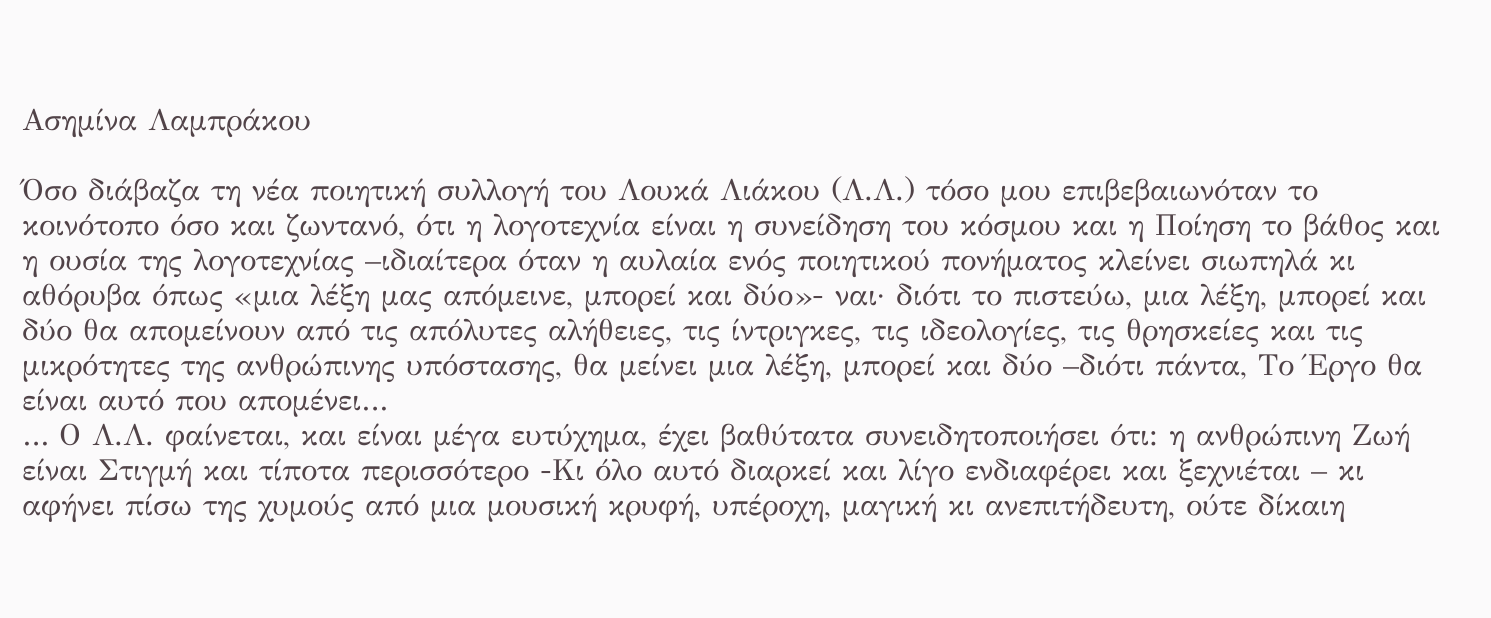Ασημίνα Λαμπράκου

Όσο διάβαζα τη νέα ποιητική συλλογή του Λουκά Λιάκου (Λ.Λ.) τόσο μου επιβεβαιωνόταν το κοινότοπο όσο και ζωντανό, ότι η λογοτεχνία είναι η συνείδηση του κόσμου και η Ποίηση το βάθος και η ουσία της λογοτεχνίας –ιδιαίτερα όταν η αυλαία ενός ποιητικού πονήματος κλείνει σιωπηλά κι αθόρυβα όπως «μια λέξη μας απόμεινε, μπορεί και δύο»- ναι· διότι το πιστεύω, μια λέξη, μπορεί και δύο θα απομείνουν από τις απόλυτες αλήθειες, τις ίντριγκες, τις ιδεολογίες, τις θρησκείες και τις μικρότητες της ανθρώπινης υπόστασης, θα μείνει μια λέξη, μπορεί και δύο –διότι πάντα, Το Έργο θα είναι αυτό που απομένει…
… Ο Λ.Λ. φαίνεται, και είναι μέγα ευτύχημα, έχει βαθύτατα συνειδητοποιήσει ότι: η ανθρώπινη Ζωή είναι Στιγμή και τίποτα περισσότερο -Κι όλο αυτό διαρκεί και λίγο ενδιαφέρει και ξεχνιέται – κι αφήνει πίσω της χυμούς από μια μουσική κρυφή, υπέροχη, μαγική κι ανεπιτήδευτη, ούτε δίκαιη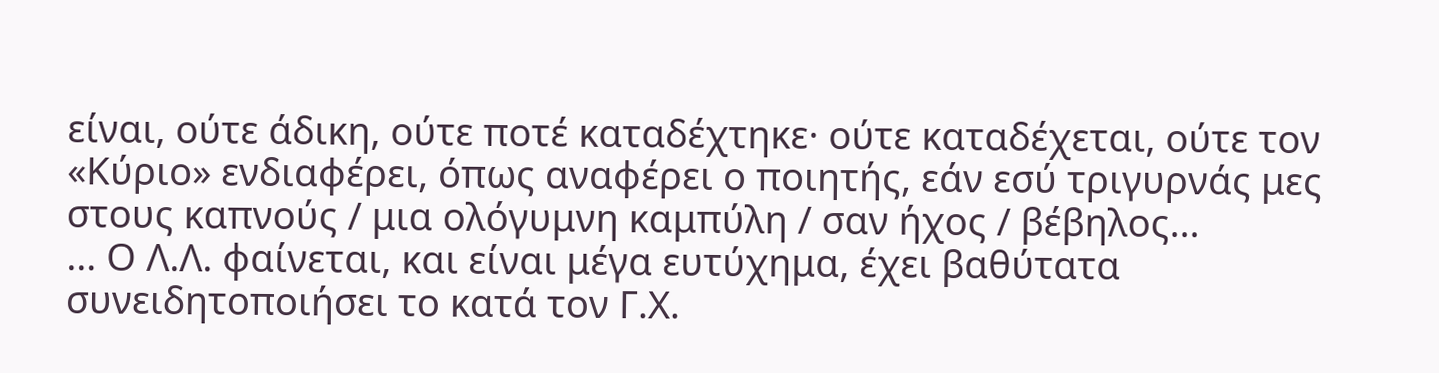είναι, ούτε άδικη, ούτε ποτέ καταδέχτηκε· ούτε καταδέχεται, ούτε τον «Κύριο» ενδιαφέρει, όπως αναφέρει ο ποιητής, εάν εσύ τριγυρνάς μες στους καπνούς / μια ολόγυμνη καμπύλη / σαν ήχος / βέβηλος…
… Ο Λ.Λ. φαίνεται, και είναι μέγα ευτύχημα, έχει βαθύτατα συνειδητοποιήσει το κατά τον Γ.Χ.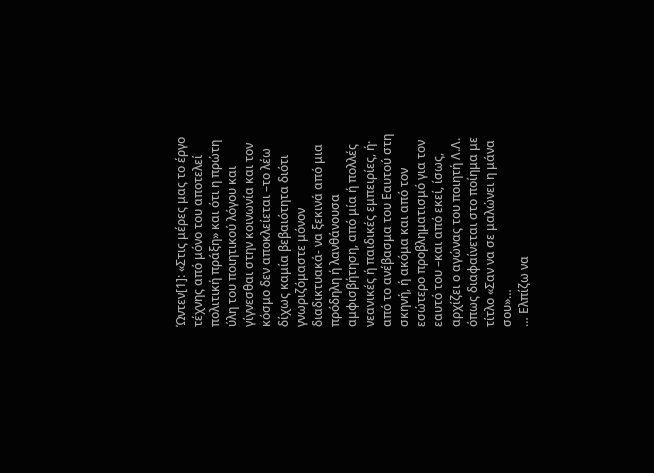Ώντεν[1]: «Στις μέρες μας το έργο τέχνης από μόνο του αποτελεί πολιτική πράξη» και ότι η πρώτη ύλη του ποιητικού λόγου και γίγνεσθαι στην κοινωνία και τον κόσμο δεν αποκλείεται –το λέω δίχως καμία βεβαιότητα διότι γνωριζόμαστε μόνον διαδικτυακά- να ξεκινά από μια πρόδηλη ή λανθάνουσα αμφισβήτηση, από μία ή πολλές νεανικές ή παιδικές εμπειρίες, ή· από το ανέβασμα του Εαυτού στη σκηνή, ή ακόμα και από τον εσώτερο προβληματισμό για τον εαυτό του –και από εκεί, ίσως, αρχίζει ο αγώνας του ποιητή Λ.Λ. όπως διαφαίνεται στο ποίημα με τίτλο «Σαν να σε μαλώνει η μάνα σου»…
… Ελπίζω να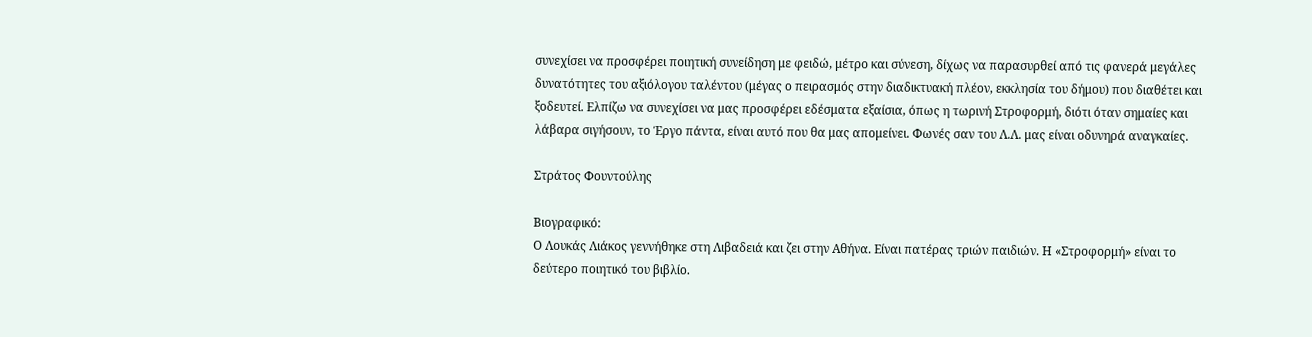συνεχίσει να προσφέρει ποιητική συνείδηση με φειδώ, μέτρο και σύνεση, δίχως να παρασυρθεί από τις φανερά μεγάλες δυνατότητες του αξιόλογου ταλέντου (μέγας ο πειρασμός στην διαδικτυακή πλέον, εκκλησία του δήμου) που διαθέτει και ξοδευτεί. Ελπίζω να συνεχίσει να μας προσφέρει εδέσματα εξαίσια, όπως η τωρινή Στροφορμή, διότι όταν σημαίες και λάβαρα σιγήσουν, το Έργο πάντα, είναι αυτό που θα μας απομείνει. Φωνές σαν του Λ.Λ. μας είναι οδυνηρά αναγκαίες.

Στράτος Φουντούλης

Βιογραφικό:
Ο Λουκάς Λιάκος γεννήθηκε στη Λιβαδειά και ζει στην Αθήνα. Είναι πατέρας τριών παιδιών. Η «Στροφορμή» είναι το δεύτερο ποιητικό του βιβλίο.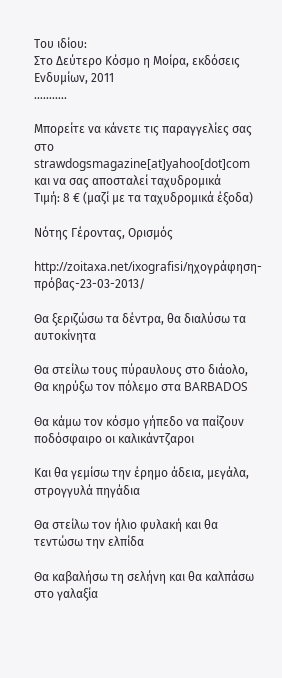Του ιδίου:
Στο Δεύτερο Κόσμο η Μοίρα, εκδόσεις Ενδυμίων, 2011
………..

Μπορείτε να κάνετε τις παραγγελίες σας στο
strawdogsmagazine[at]yahoo[dot]com
και να σας αποσταλεί ταχυδρομικά
Τιμή: 8 € (μαζί με τα ταχυδρομικά έξοδα)

Νότης Γέροντας, Ορισμός

http://zoitaxa.net/ixografisi/ηχογράφηση-πρόβας-23-03-2013/

Θα ξεριζώσω τα δέντρα, θα διαλύσω τα αυτοκίνητα

Θα στείλω τους πύραυλους στο διάολο,
Θα κηρύξω τον πόλεμο στα BARBADOS

Θα κάμω τον κόσμο γήπεδο να παίζουν ποδόσφαιρο οι καλικάντζαροι

Και θα γεμίσω την έρημο άδεια, μεγάλα, στρογγυλά πηγάδια

Θα στείλω τον ήλιο φυλακή και θα τεντώσω την ελπίδα

Θα καβαλήσω τη σελήνη και θα καλπάσω στο γαλαξία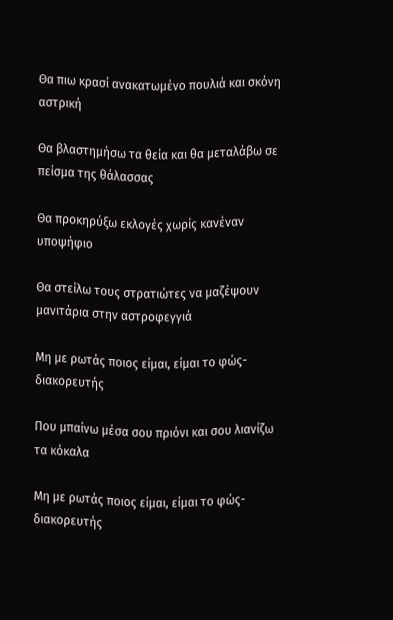Θα πιω κρασί ανακατωμένο πουλιά και σκόνη αστρική

Θα βλαστημήσω τα θεία και θα μεταλάβω σε πείσμα της θάλασσας

Θα προκηρύξω εκλογές χωρίς κανέναν υποψήφιο

Θα στείλω τους στρατιώτες να μαζέψουν μανιτάρια στην αστροφεγγιά

Μη με ρωτάς ποιος είμαι, είμαι το φώς-διακορευτής

Που μπαίνω μέσα σου πριόνι και σου λιανίζω τα κόκαλα

Μη με ρωτάς ποιος είμαι, είμαι το φώς- διακορευτής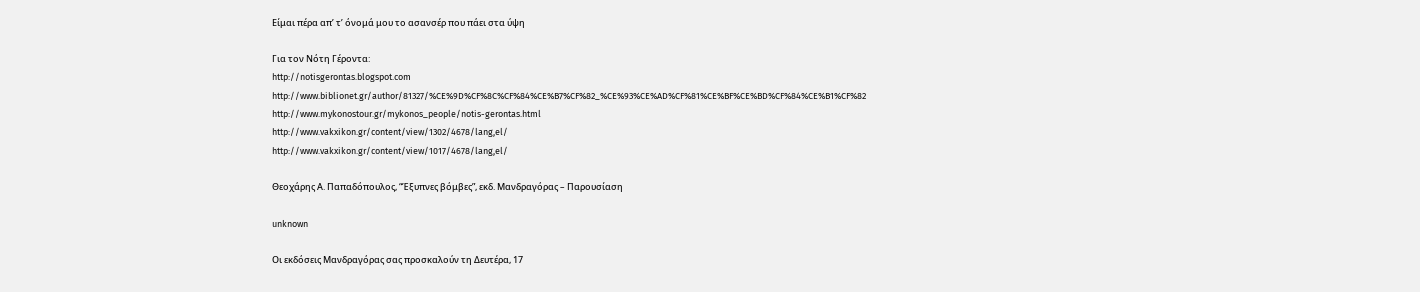Είμαι πέρα απ’ τ’ όνομά μου το ασανσέρ που πάει στα ύψη

Για τον Νότη Γέροντα:
http://notisgerontas.blogspot.com
http://www.biblionet.gr/author/81327/%CE%9D%CF%8C%CF%84%CE%B7%CF%82_%CE%93%CE%AD%CF%81%CE%BF%CE%BD%CF%84%CE%B1%CF%82
http://www.mykonostour.gr/mykonos_people/notis-gerontas.html
http://www.vakxikon.gr/content/view/1302/4678/lang,el/
http://www.vakxikon.gr/content/view/1017/4678/lang,el/

Θεοχάρης Α. Παπαδόπουλος, “Έξυπνες βόμβες”, εκδ. Μανδραγόρας – Παρουσίαση

unknown

Οι εκδόσεις Μανδραγόρας σας προσκαλούν τη Δευτέρα, 17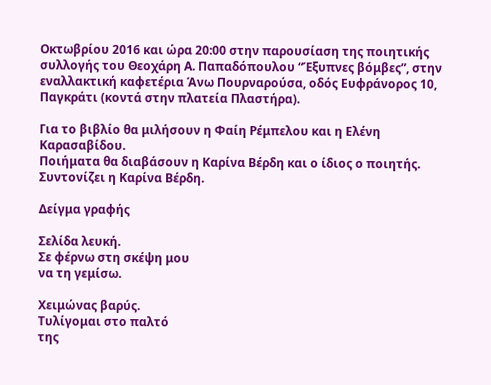Οκτωβρίου 2016 και ώρα 20:00 στην παρουσίαση της ποιητικής συλλογής του Θεοχάρη Α. Παπαδόπουλου “Έξυπνες βόμβες”, στην εναλλακτική καφετέρια Άνω Πουρναρούσα, οδός Ευφράνορος 10, Παγκράτι (κοντά στην πλατεία Πλαστήρα).

Για το βιβλίο θα μιλήσουν η Φαίη Ρέμπελου και η Ελένη Καρασαβίδου.
Ποιήματα θα διαβάσουν η Καρίνα Βέρδη και ο ίδιος ο ποιητής.
Συντονίζει η Καρίνα Βέρδη.

Δείγμα γραφής

Σελίδα λευκή.
Σε φέρνω στη σκέψη μου
να τη γεμίσω.

Χειμώνας βαρύς.
Τυλίγομαι στο παλτό
της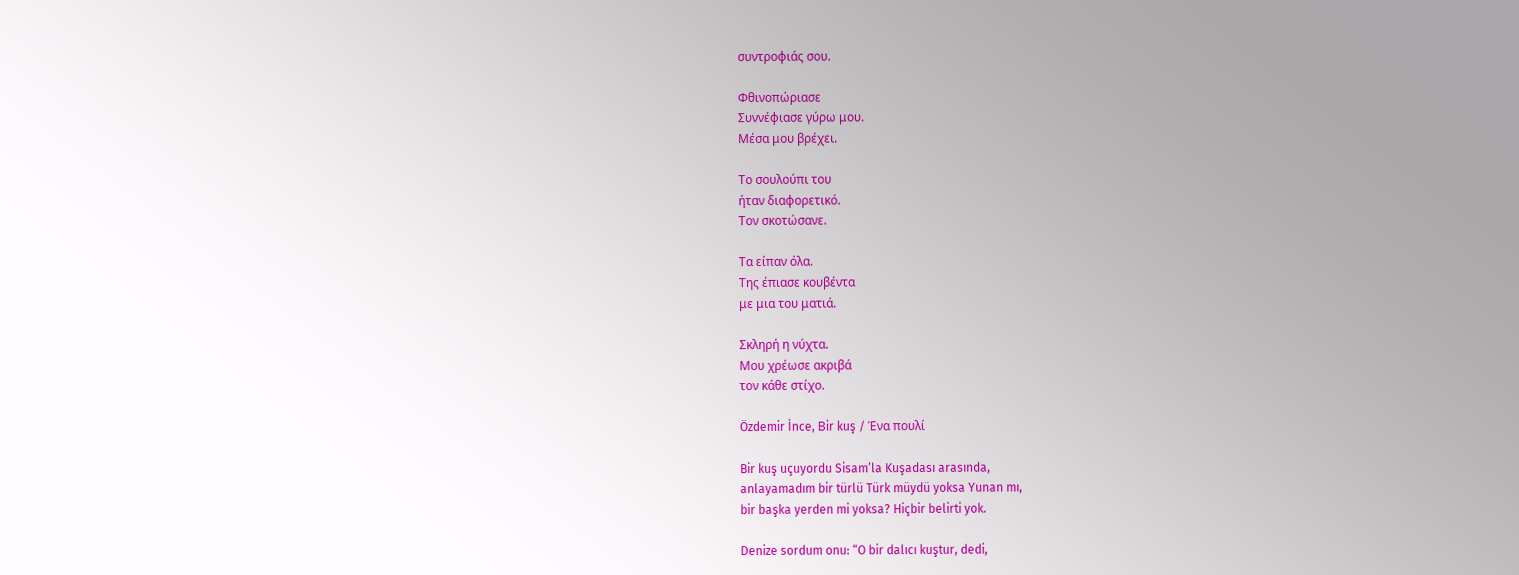συντροφιάς σου.

Φθινοπώριασε
Συννέφιασε γύρω μου.
Μέσα μου βρέχει.

Το σουλούπι του
ήταν διαφορετικό.
Τον σκοτώσανε.

Τα είπαν όλα.
Της έπιασε κουβέντα
με μια του ματιά.

Σκληρή η νύχτα.
Μου χρέωσε ακριβά
τον κάθε στίχο.

Özdemir İnce, Βir kuş / Ένα πουλί

Bir kuş uçuyordu Sisam’la Kuşadası arasında,
anlayamadım bir türlü Türk müydü yoksa Yunan mı,
bir başka yerden mi yoksa? Hiçbir belirti yok.

Denize sordum onu: “O bir dalıcı kuştur, dedi,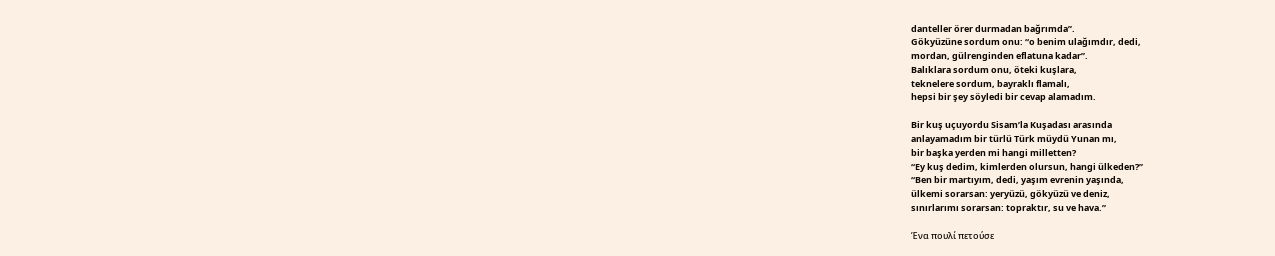danteller örer durmadan bağrımda”.
Gökyüzüne sordum onu: “o benim ulağımdır, dedi,
mordan, gülrenginden eflatuna kadar”.
Balıklara sordum onu, öteki kuşlara,
teknelere sordum, bayraklı flamalı,
hepsi bir şey söyledi bir cevap alamadım.

Bir kuş uçuyordu Sisam’la Kuşadası arasında
anlayamadım bir türlü Türk müydü Yunan mı,
bir başka yerden mi hangi milletten?
“Ey kuş dedim, kimlerden olursun, hangi ülkeden?”
“Ben bir martıyım, dedi, yaşım evrenin yaşında,
ülkemi sorarsan: yeryüzü, gökyüzü ve deniz,
sınırlarımı sorarsan: topraktır, su ve hava.”

Ένα πουλί πετούσε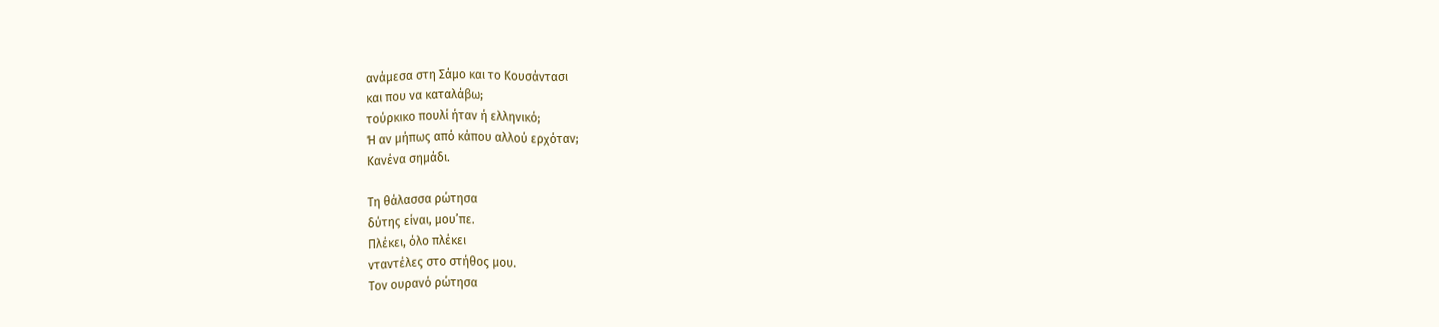ανάμεσα στη Σάμο και το Κουσάντασι
και που να καταλάβω;
τούρκικο πουλί ήταν ή ελληνικό;
Ή αν μήπως από κάπου αλλού ερχόταν;
Κανένα σημάδι.

Τη θάλασσα ρώτησα
δύτης είναι, μου’πε.
Πλέκει, όλο πλέκει
νταντέλες στο στήθος μου.
Τον ουρανό ρώτησα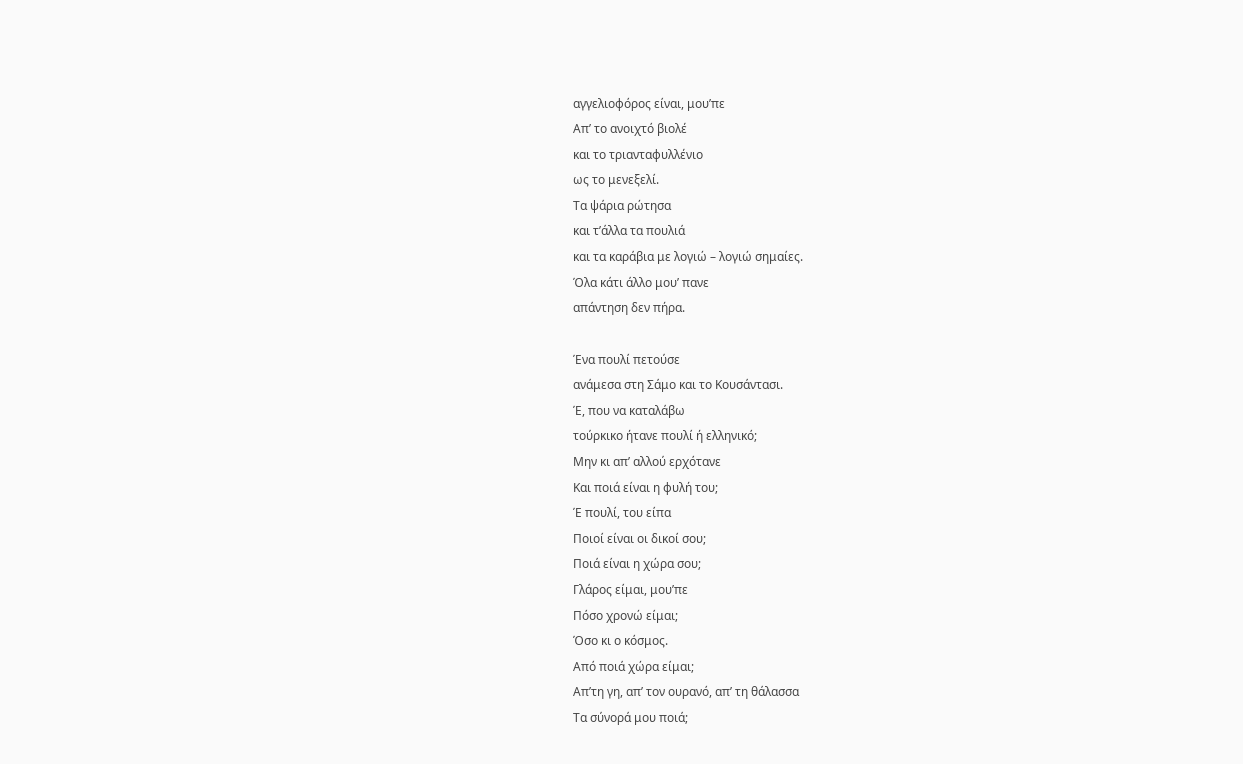αγγελιοφόρος είναι, μου’πε
Απ’ το ανοιχτό βιολέ
και το τριανταφυλλένιο
ως το μενεξελί.
Τα ψάρια ρώτησα
και τ’άλλα τα πουλιά
και τα καράβια με λογιώ – λογιώ σημαίες.
Όλα κάτι άλλο μου’ πανε
απάντηση δεν πήρα.

Ένα πουλί πετούσε
ανάμεσα στη Σάμο και το Κουσάντασι.
Έ, που να καταλάβω
τούρκικο ήτανε πουλί ή ελληνικό;
Μην κι απ’ αλλού ερχότανε
Και ποιά είναι η φυλή του;
Έ πουλί, του είπα
Ποιοί είναι οι δικοί σου;
Ποιά είναι η χώρα σου;
Γλάρος είμαι, μου’πε
Πόσο χρονώ είμαι;
Όσο κι ο κόσμος.
Από ποιά χώρα είμαι;
Απ’τη γη, απ’ τον ουρανό, απ’ τη θάλασσα
Τα σύνορά μου ποιά;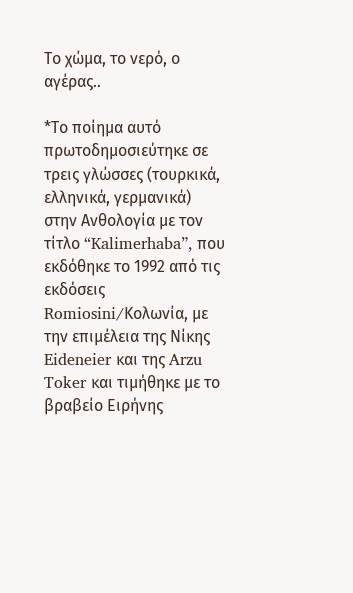Το χώμα, το νερό, ο αγέρας..

*Το ποίημα αυτό πρωτοδημοσιεύτηκε σε τρεις γλώσσες (τουρκικά, ελληνικά, γερμανικά) στην Ανθολογία με τον τίτλο “Kalimerhaba”, που εκδόθηκε το 1992 από τις εκδόσεις Romiosini/Κολωνία, με την επιμέλεια της Νίκης Eideneier και της Arzu  Toker και τιμήθηκε με το βραβείο Ειρήνης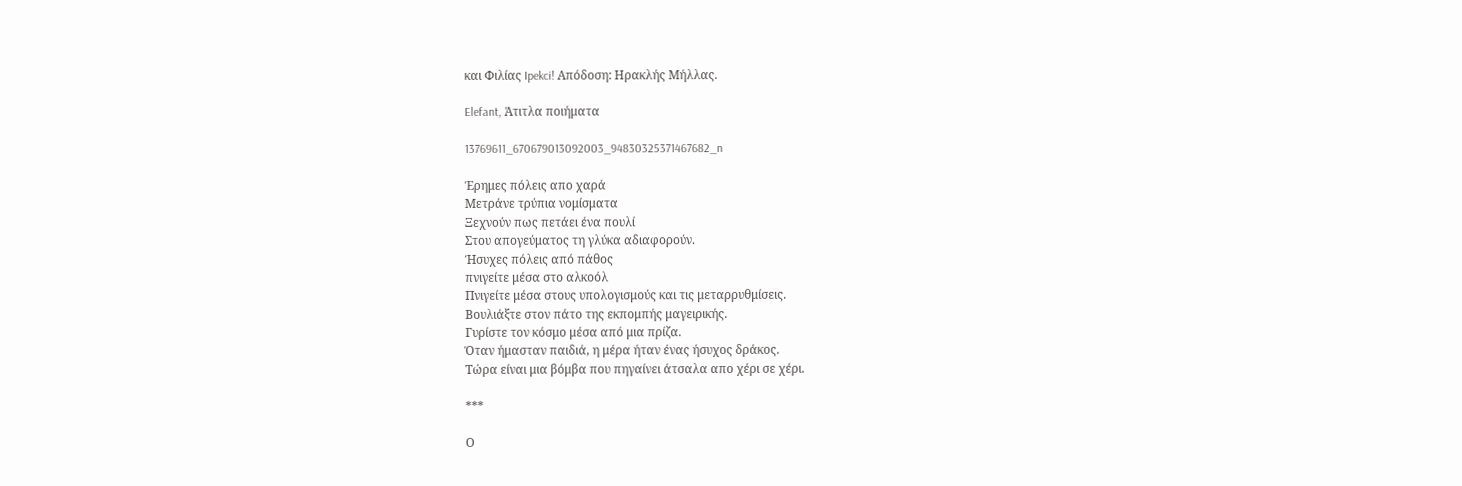και Φιλίας Ipekci! Απόδοση: Ηρακλής Μήλλας.

Elefant, Άτιτλα ποιήματα

13769611_670679013092003_94830325371467682_n

Έρημες πόλεις απο χαρά
Μετράνε τρύπια νομίσματα
Ξεχνούν πως πετάει ένα πουλί
Στου απογεύματος τη γλύκα αδιαφορούν.
Ήσυχες πόλεις από πάθος
πνιγείτε μέσα στο αλκοόλ
Πνιγείτε μέσα στους υπολογισμούς και τις μεταρρυθμίσεις.
Βουλιάξτε στον πάτο της εκπομπής μαγειρικής.
Γυρίστε τον κόσμο μέσα από μια πρίζα.
Όταν ήμασταν παιδιά, η μέρα ήταν ένας ήσυχος δράκος.
Τώρα είναι μια βόμβα που πηγαίνει άτσαλα απο χέρι σε χέρι.

***

Ο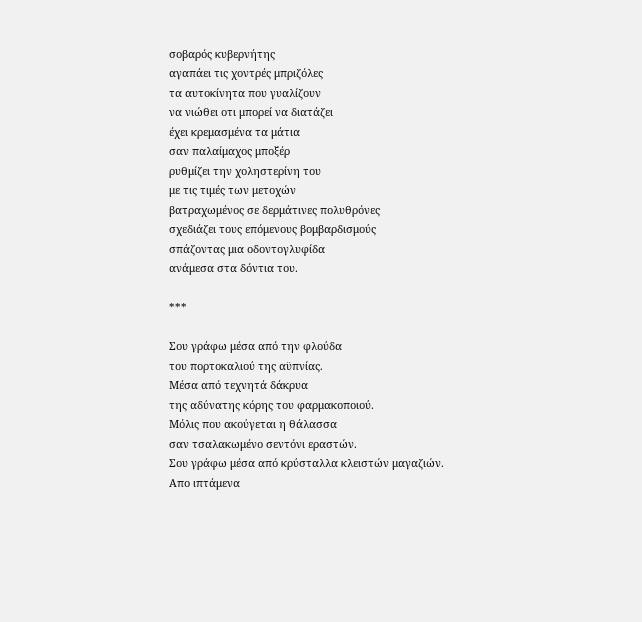σοβαρός κυβερνήτης
αγαπάει τις χοντρές μπριζόλες
τα αυτοκίνητα που γυαλίζουν
να νιώθει οτι μπορεί να διατάζει
έχει κρεμασμένα τα μάτια
σαν παλαίμαχος μποξέρ
ρυθμίζει την χοληστερίνη του
με τις τιμές των μετοχών
βατραχωμένος σε δερμάτινες πολυθρόνες
σχεδιάζει τους επόμενους βομβαρδισμούς
σπάζοντας μια οδοντογλυφίδα
ανάμεσα στα δόντια του.

***

Σου γράφω μέσα από την φλούδα
του πορτοκαλιού της αϋπνίας.
Μέσα από τεχνητά δάκρυα
της αδύνατης κόρης του φαρμακοποιού.
Μόλις που ακούγεται η θάλασσα
σαν τσαλακωμένο σεντόνι εραστών.
Σου γράφω μέσα από κρύσταλλα κλειστών μαγαζιών.
Απο ιπτάμενα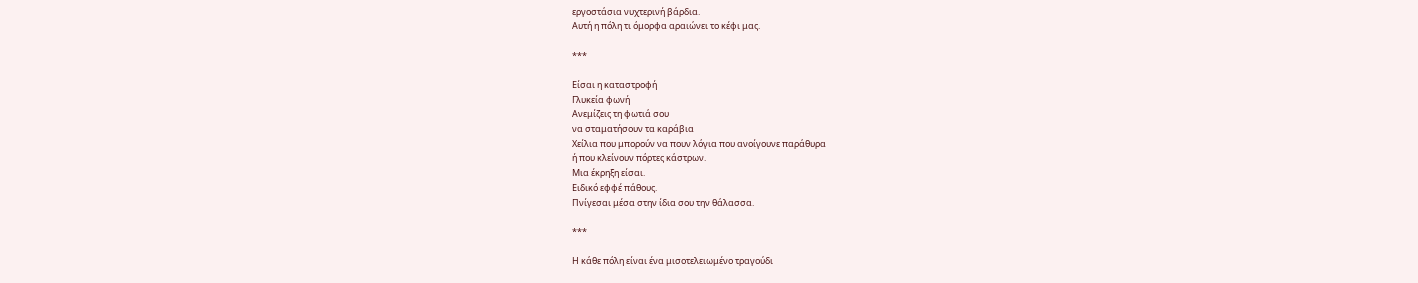εργοστάσια νυχτερινή βάρδια.
Αυτή η πόλη τι όμορφα αραιώνει το κέφι μας.

***

Είσαι η καταστροφή
Γλυκεία φωνή
Ανεμίζεις τη φωτιά σου
να σταματήσουν τα καράβια
Χείλια που μπορούν να πουν λόγια που ανοίγουνε παράθυρα
ή που κλείνουν πόρτες κάστρων.
Μια έκρηξη είσαι.
Ειδικό εφφέ πάθους.
Πνίγεσαι μέσα στην ίδια σου την θάλασσα.

***

Η κάθε πόλη είναι ένα μισοτελειωμένο τραγούδι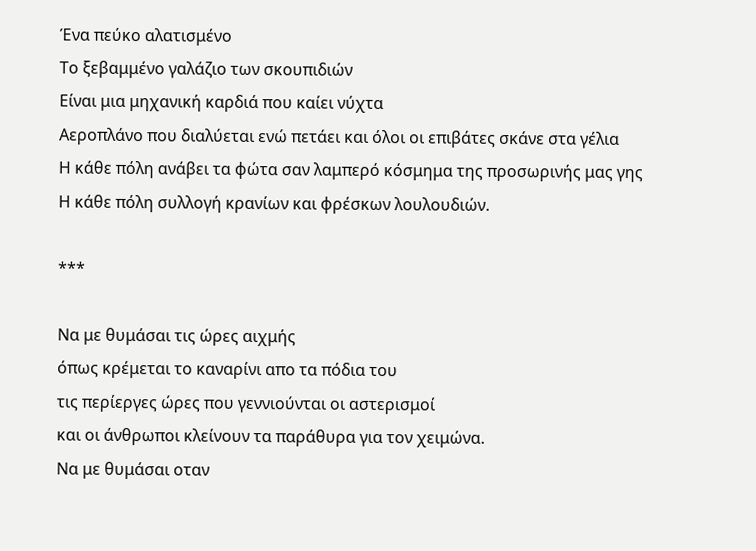Ένα πεύκο αλατισμένο
Το ξεβαμμένο γαλάζιο των σκουπιδιών
Είναι μια μηχανική καρδιά που καίει νύχτα
Αεροπλάνο που διαλύεται ενώ πετάει και όλοι οι επιβάτες σκάνε στα γέλια
Η κάθε πόλη ανάβει τα φώτα σαν λαμπερό κόσμημα της προσωρινής μας γης
Η κάθε πόλη συλλογή κρανίων και φρέσκων λουλουδιών.

***

Να με θυμάσαι τις ώρες αιχμής
όπως κρέμεται το καναρίνι απο τα πόδια του
τις περίεργες ώρες που γεννιούνται οι αστερισμοί
και οι άνθρωποι κλείνουν τα παράθυρα για τον χειμώνα.
Να με θυμάσαι οταν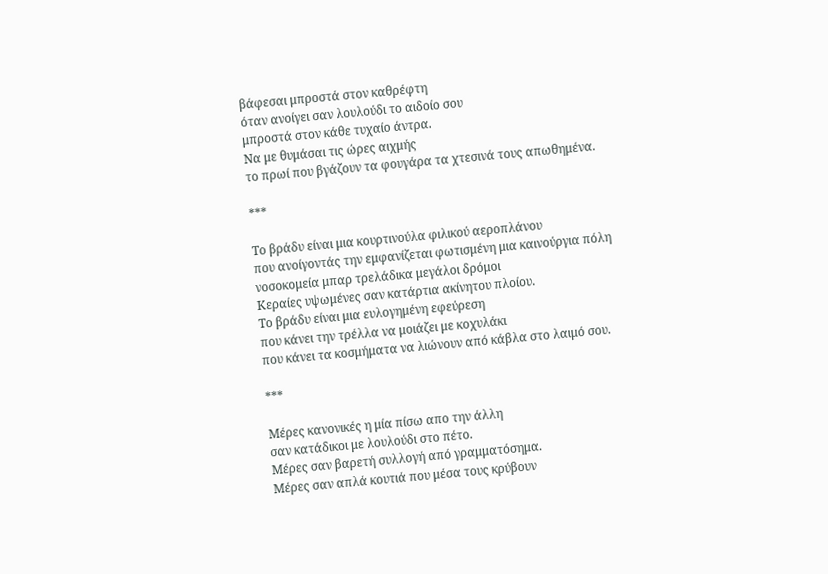βάφεσαι μπροστά στον καθρέφτη
όταν ανοίγει σαν λουλούδι το αιδοίο σου
μπροστά στον κάθε τυχαίο άντρα.
Να με θυμάσαι τις ώρες αιχμής
το πρωί που βγάζουν τα φουγάρα τα χτεσινά τους απωθημένα.

***

Το βράδυ είναι μια κουρτινούλα φιλικού αεροπλάνου
που ανοίγοντάς την εμφανίζεται φωτισμένη μια καινούργια πόλη
νοσοκομεία μπαρ τρελάδικα μεγάλοι δρόμοι
Κεραίες υψωμένες σαν κατάρτια ακίνητου πλοίου.
Το βράδυ είναι μια ευλογημένη εφεύρεση
που κάνει την τρέλλα να μοιάζει με κοχυλάκι
που κάνει τα κοσμήματα να λιώνουν από κάβλα στο λαιμό σου.

***

Μέρες κανονικές η μία πίσω απο την άλλη
σαν κατάδικοι με λουλούδι στο πέτο.
Μέρες σαν βαρετή συλλογή από γραμματόσημα.
Μέρες σαν απλά κουτιά που μέσα τους κρύβουν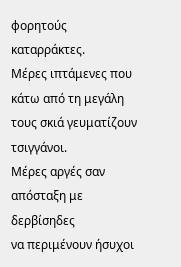φορητούς καταρράκτες.
Μέρες ιπτάμενες που κάτω από τη μεγάλη τους σκιά γευματίζουν τσιγγάνοι.
Μέρες αργές σαν απόσταξη με δερβίσηδες
να περιμένουν ήσυχοι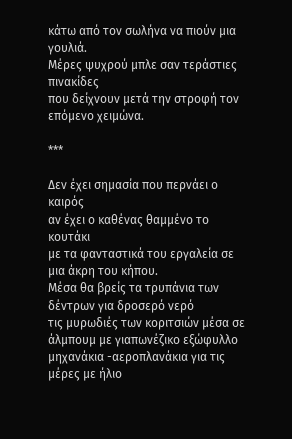κάτω από τον σωλήνα να πιούν μια γουλιά.
Μέρες ψυχρού μπλε σαν τεράστιες πινακίδες
που δείχνουν μετά την στροφή τον επόμενο χειμώνα.

***

Δεν έχει σημασία που περνάει ο καιρός
αν έχει ο καθένας θαμμένο το κουτάκι
με τα φανταστικά του εργαλεία σε μια άκρη του κήπου.
Μέσα θα βρείς τα τρυπάνια των δέντρων για δροσερό νερό
τις μυρωδιές των κοριτσιών μέσα σε άλμπουμ με γιαπωνέζικο εξώφυλλο
μηχανάκια -αεροπλανάκια για τις μέρες με ήλιο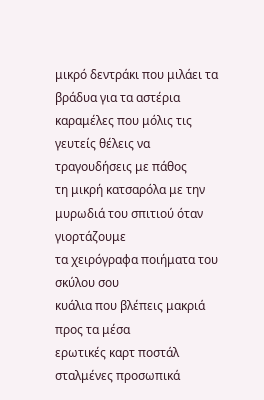μικρό δεντράκι που μιλάει τα βράδυα για τα αστέρια
καραμέλες που μόλις τις γευτείς θέλεις να τραγουδήσεις με πάθος
τη μικρή κατσαρόλα με την μυρωδιά του σπιτιού όταν γιορτάζουμε
τα χειρόγραφα ποιήματα του σκύλου σου
κυάλια που βλέπεις μακριά προς τα μέσα
ερωτικές καρτ ποστάλ σταλμένες προσωπικά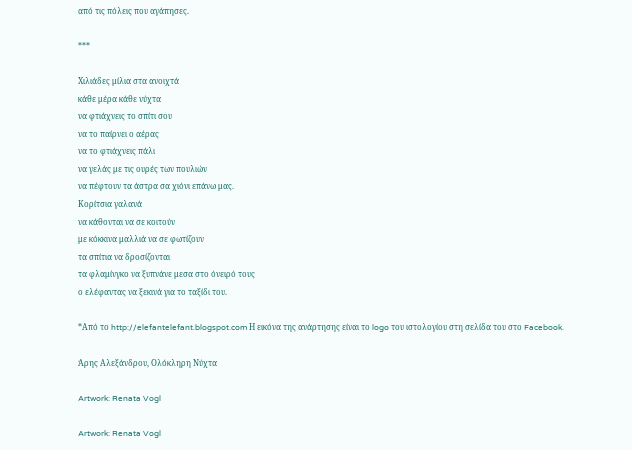από τις πόλεις που αγάπησες.

***

Χιλιάδες μίλια στα ανοιχτά
κάθε μέρα κάθε νύχτα
να φτιάχνεις το σπίτι σου
να το παίρνει ο αέρας
να το φτιάχνεις πάλι
να γελάς με τις ουρές των πουλιών
να πέφτουν τα άστρα σα χιόνι επάνω μας.
Κορίτσια γαλανά
να κάθονται να σε κοιτούν
με κόκκινα μαλλιά να σε φωτίζουν
τα σπίτια να δροσίζονται
τα φλαμίνγκο να ξυπνάνε μεσα στο όνειρό τους
ο ελέφαντας να ξεκινά για το ταξίδι του.

*Από το http://elefantelefant.blogspot.com Η εικόνα της ανάρτησης είναι το logo του ιστολογίου στη σελίδα του στο Facebook.

Άρης Αλεξάνδρου, Ολόκληρη Νύχτα

Artwork: Renata Vogl

Artwork: Renata Vogl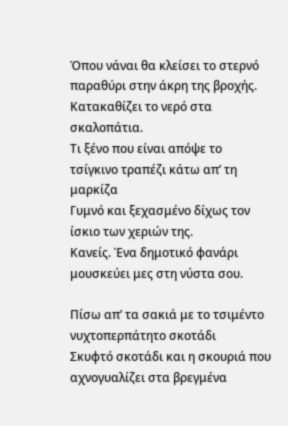Όπου νάναι θα κλείσει το στερνό παραθύρι στην άκρη της βροχής.
Κατακαθίζει το νερό στα σκαλοπάτια.
Τι ξένο που είναι απόψε το τσίγκινο τραπέζι κάτω απ’ τη μαρκίζα
Γυμνό και ξεχασμένο δίχως τον ίσκιο των χεριών της.
Κανείς. Ένα δημοτικό φανάρι μουσκεύει μες στη νύστα σου.

Πίσω απ’ τα σακιά με το τσιμέντο νυχτοπερπάτητο σκοτάδι
Σκυφτό σκοτάδι και η σκουριά που αχνογυαλίζει στα βρεγμένα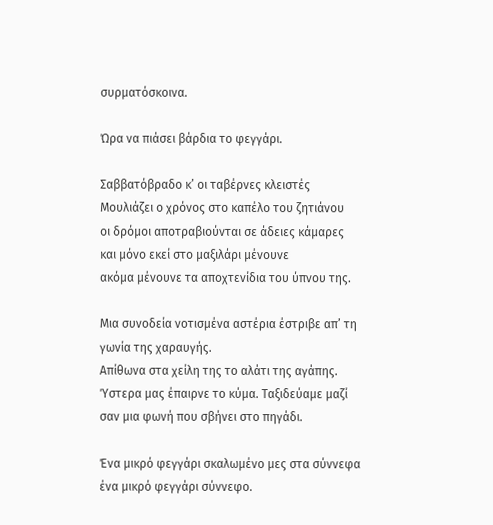συρματόσκοινα.

Ώρα να πιάσει βάρδια το φεγγάρι.

Σαββατόβραδο κ’ οι ταβέρνες κλειστές
Μουλιάζει ο χρόνος στο καπέλο του ζητιάνου
οι δρόμοι αποτραβιούνται σε άδειες κάμαρες
και μόνο εκεί στο μαξιλάρι μένουνε
ακόμα μένουνε τα αποχτενίδια του ύπνου της.

Μια συνοδεία νοτισμένα αστέρια έστριβε απ’ τη γωνία της χαραυγής.
Απίθωνα στα χείλη της το αλάτι της αγάπης.
Ύστερα μας έπαιρνε το κύμα. Ταξιδεύαμε μαζί
σαν μια φωνή που σβήνει στο πηγάδι.

Ένα μικρό φεγγάρι σκαλωμένο μες στα σύννεφα
ένα μικρό φεγγάρι σύννεφο.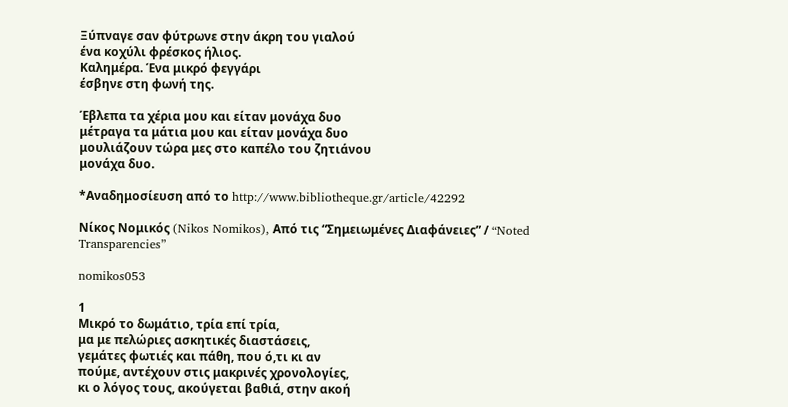Ξύπναγε σαν φύτρωνε στην άκρη του γιαλού
ένα κοχύλι φρέσκος ήλιος.
Καλημέρα. Ένα μικρό φεγγάρι
έσβηνε στη φωνή της.

Έβλεπα τα χέρια μου και είταν μονάχα δυο
μέτραγα τα μάτια μου και είταν μονάχα δυο
μουλιάζουν τώρα μες στο καπέλο του ζητιάνου
μονάχα δυο.

*Αναδημοσίευση από το http://www.bibliotheque.gr/article/42292

Νίκος Νομικός (Nikos Nomikos), Από τις “Σημειωμένες Διαφάνειες” / “Noted Transparencies”

nomikos053

1
Μικρό το δωμάτιο, τρία επί τρία,
μα με πελώριες ασκητικές διαστάσεις,
γεμάτες φωτιές και πάθη, που ό,τι κι αν
πούμε, αντέχουν στις μακρινές χρονολογίες,
κι ο λόγος τους, ακούγεται βαθιά, στην ακοή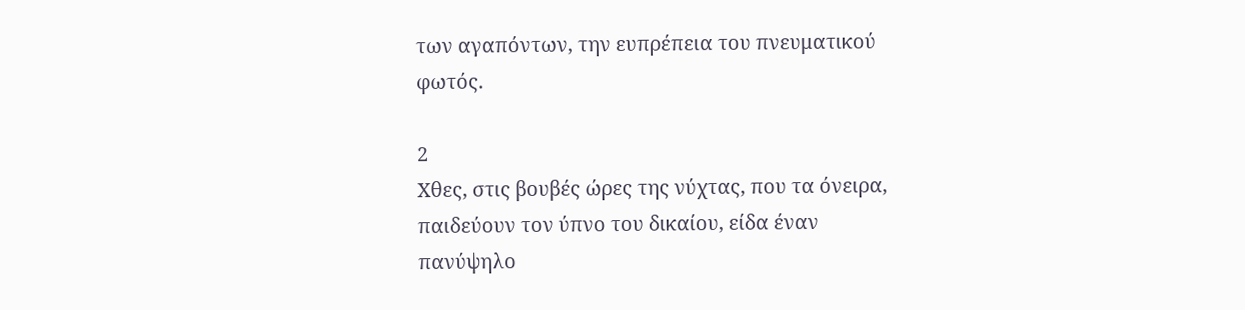των αγαπόντων, την ευπρέπεια του πνευματικού
φωτός.

2
Χθες, στις βουβές ώρες της νύχτας, που τα όνειρα,
παιδεύουν τον ύπνο του δικαίου, είδα έναν
πανύψηλο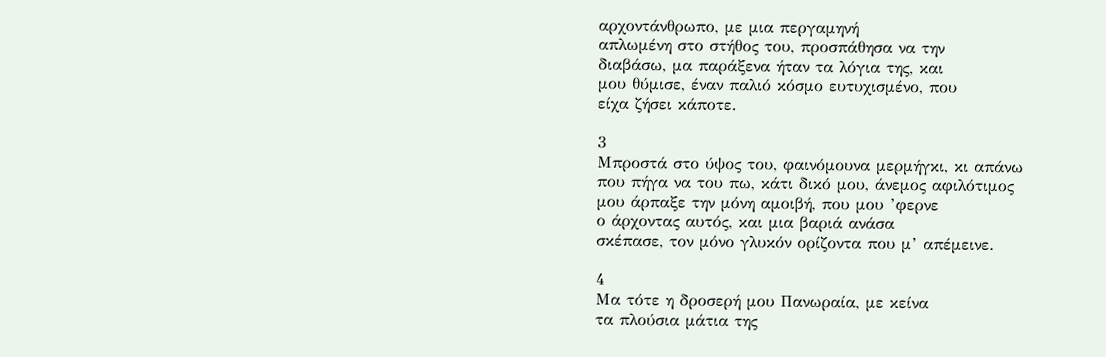αρχοντάνθρωπο, με μια περγαμηνή
απλωμένη στο στήθος του, προσπάθησα να την
διαβάσω, μα παράξενα ήταν τα λόγια της, και
μου θύμισε, έναν παλιό κόσμο ευτυχισμένο, που
είχα ζήσει κάποτε.

3
Μπροστά στο ύψος του, φαινόμουνα μερμήγκι, κι απάνω
που πήγα να του πω, κάτι δικό μου, άνεμος αφιλότιμος
μου άρπαξε την μόνη αμοιβή, που μου ’φερνε
ο άρχοντας αυτός, και μια βαριά ανάσα
σκέπασε, τον μόνο γλυκόν ορίζοντα που μ’ απέμεινε.

4
Μα τότε η δροσερή μου Πανωραία, με κείνα
τα πλούσια μάτια της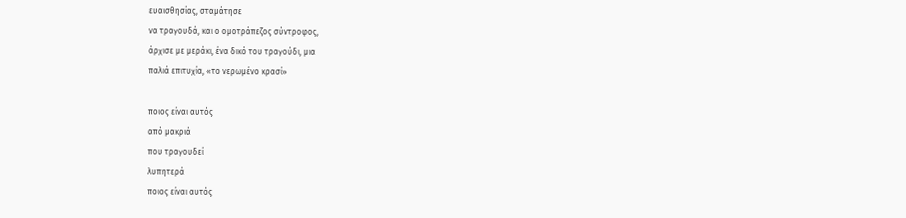ευαισθησίας, σταμάτησε
να τραγουδά, και ο ομοτράπεζος σύντροφος,
άρχισε με μεράκι, ένα δικό του τραγούδι, μια
παλιά επιτυχία, «το νερωμένο κρασί»

ποιος είναι αυτός
από μακριά
που τραγουδεί
λυπητερά
ποιος είναι αυτός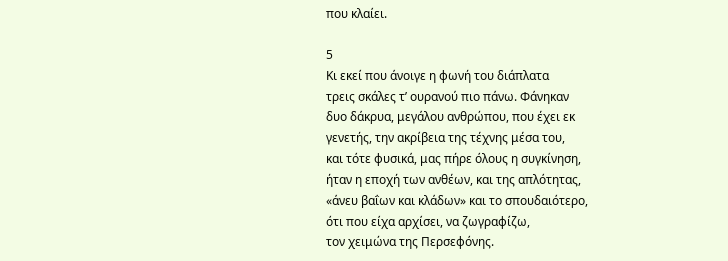που κλαίει.

5
Κι εκεί που άνοιγε η φωνή του διάπλατα
τρεις σκάλες τ’ ουρανού πιο πάνω. Φάνηκαν
δυο δάκρυα, μεγάλου ανθρώπου, που έχει εκ
γενετής, την ακρίβεια της τέχνης μέσα του,
και τότε φυσικά, μας πήρε όλους η συγκίνηση,
ήταν η εποχή των ανθέων, και της απλότητας,
«άνευ βαΐων και κλάδων» και το σπουδαιότερο,
ότι που είχα αρχίσει, να ζωγραφίζω,
τον χειμώνα της Περσεφόνης.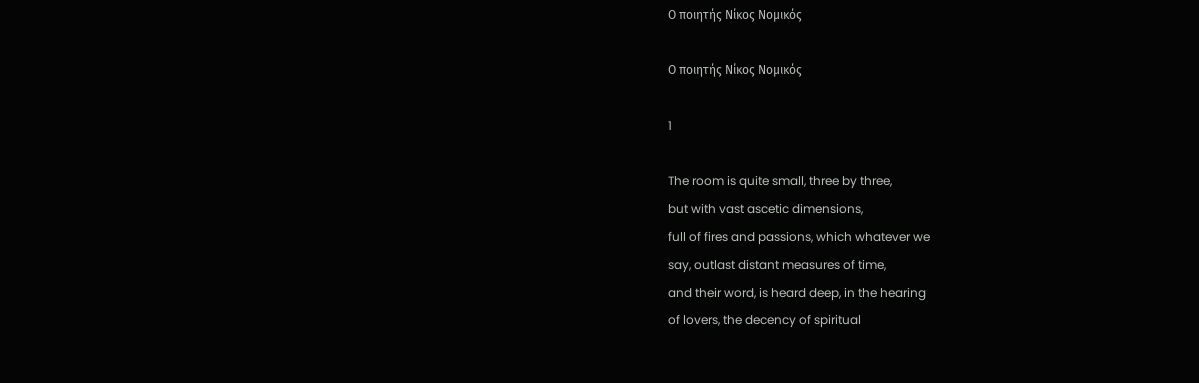Ο ποιητής Νίκος Νομικός

Ο ποιητής Νίκος Νομικός

1

The room is quite small, three by three,
but with vast ascetic dimensions,
full of fires and passions, which whatever we
say, outlast distant measures of time,
and their word, is heard deep, in the hearing
of lovers, the decency of spiritual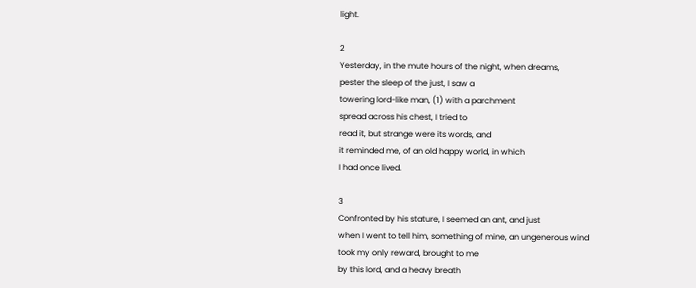light.

2
Yesterday, in the mute hours of the night, when dreams,
pester the sleep of the just, I saw a
towering lord-like man, (1) with a parchment
spread across his chest, I tried to
read it, but strange were its words, and
it reminded me, of an old happy world, in which
I had once lived.

3
Confronted by his stature, I seemed an ant, and just
when I went to tell him, something of mine, an ungenerous wind
took my only reward, brought to me
by this lord, and a heavy breath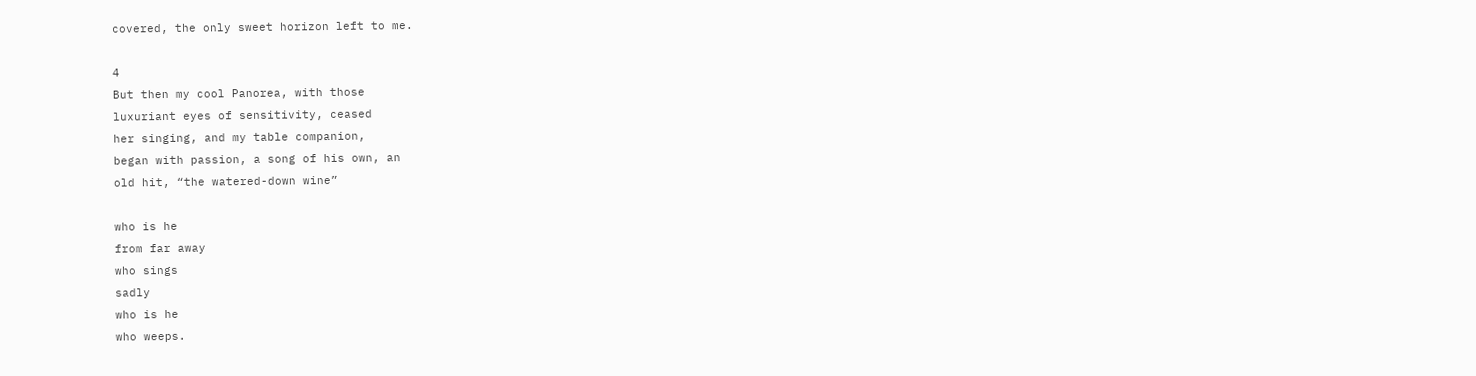covered, the only sweet horizon left to me.

4
But then my cool Panorea, with those
luxuriant eyes of sensitivity, ceased
her singing, and my table companion,
began with passion, a song of his own, an
old hit, “the watered-down wine”

who is he
from far away
who sings
sadly
who is he
who weeps.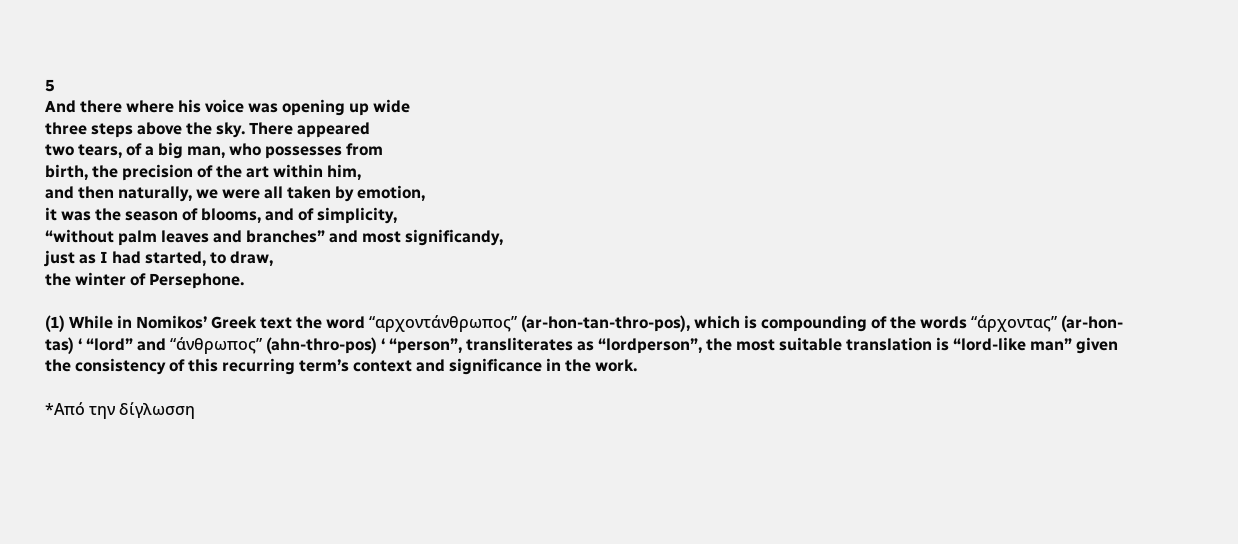5
And there where his voice was opening up wide
three steps above the sky. There appeared
two tears, of a big man, who possesses from
birth, the precision of the art within him,
and then naturally, we were all taken by emotion,
it was the season of blooms, and of simplicity,
“without palm leaves and branches” and most significandy,
just as I had started, to draw,
the winter of Persephone.

(1) While in Nomikos’ Greek text the word “αρχοντάνθρωπος” (ar-hon-tan-thro-pos), which is compounding of the words “άρχοντας” (ar-hon-tas) ‘ “lord” and “άνθρωπος” (ahn-thro-pos) ‘ “person”, transliterates as “lordperson”, the most suitable translation is “lord-like man” given the consistency of this recurring term’s context and significance in the work.

*Από την δίγλωσση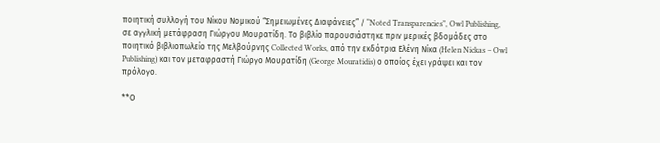ποιητική συλλογή του Νίκου Νομικού “Σημειωμένες Διαφάνειες” / “Noted Transparencies”, Owl Publishing, σε αγγλική μετάφραση Γιώργου Μουρατίδη. Το βιβλίο παρουσιάστηκε πριν μερικές βδομάδες στο ποιητικό βιβλιοπωλείο της Μελβούρνης Collected Works, από την εκδότρια Ελένη Νίκα (Helen Nickas – Owl Publishing) και τον μεταφραστή Γιώργο Μουρατίδη (George Mouratidis) ο οποίος έχει γράψει και τον πρόλογο.

**Ο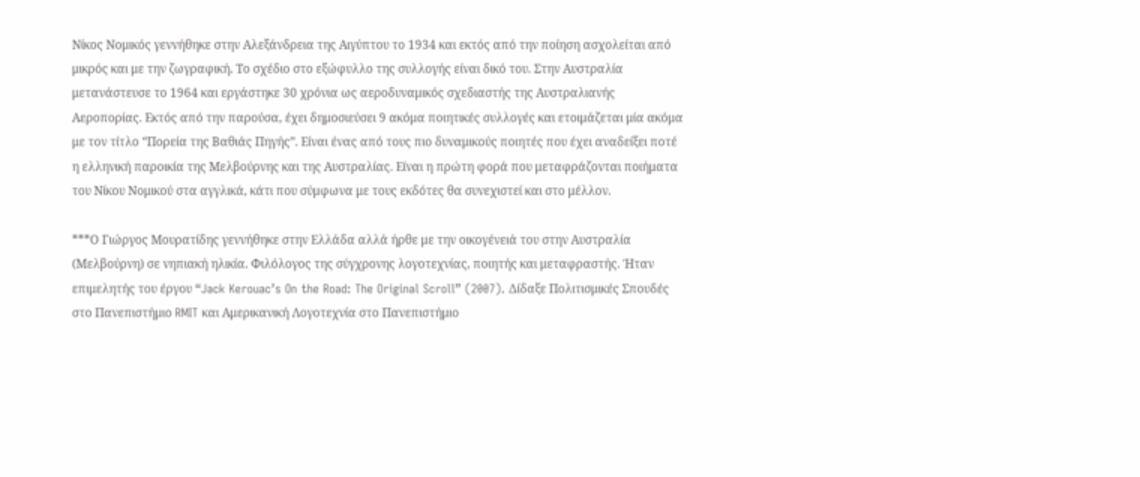Νίκος Νομικός γεννήθηκε στην Αλεξάνδρεια της Αιγύπτου το 1934 και εκτός από την ποίηση ασχολείται από μικρός και με την ζωγραφική. Το σχέδιο στο εξώφυλλο της συλλογής είναι δικό του. Στην Αυστραλία μετανάστευσε το 1964 και εργάστηκε 30 χρόνια ως αεροδυναμικός σχεδιαστής της Αυστραλιανής Αεροπορίας. Εκτός από την παρούσα, έχει δημοσιεύσει 9 ακόμα ποιητικές συλλογές και ετοιμάζεται μία ακόμα με τον τίτλο “Πορεία της Βαθιάς Πηγής”. Είναι ένας από τους πιο δυναμικούς ποιητές που έχει αναδείξει ποτέ η ελληνική παροικία της Μελβούρνης και της Αυστραλίας. Είναι η πρώτη φορά που μεταφράζονται ποιήματα του Νίκου Νομικού στα αγγλικά, κάτι που σύμφωνα με τους εκδότες θα συνεχιστεί και στο μέλλον.

***Ο Γιώργος Μουρατίδης γεννήθηκε στην Ελλάδα αλλά ήρθε με την οικογένειά του στην Αυστραλία (Μελβούρνη) σε νηπιακή ηλικία. Φιλόλογος της σύγχρονης λογοτεχνίας, ποιητής και μεταφραστής. Ήταν επιμελητής του έργου “Jack Kerouac’s On the Road: The Original Scroll” (2007). Δίδαξε Πολιτισμικές Σπουδές στο Πανεπιστήμιο RMIT και Αμερικανική Λογοτεχνία στο Πανεπιστήμιο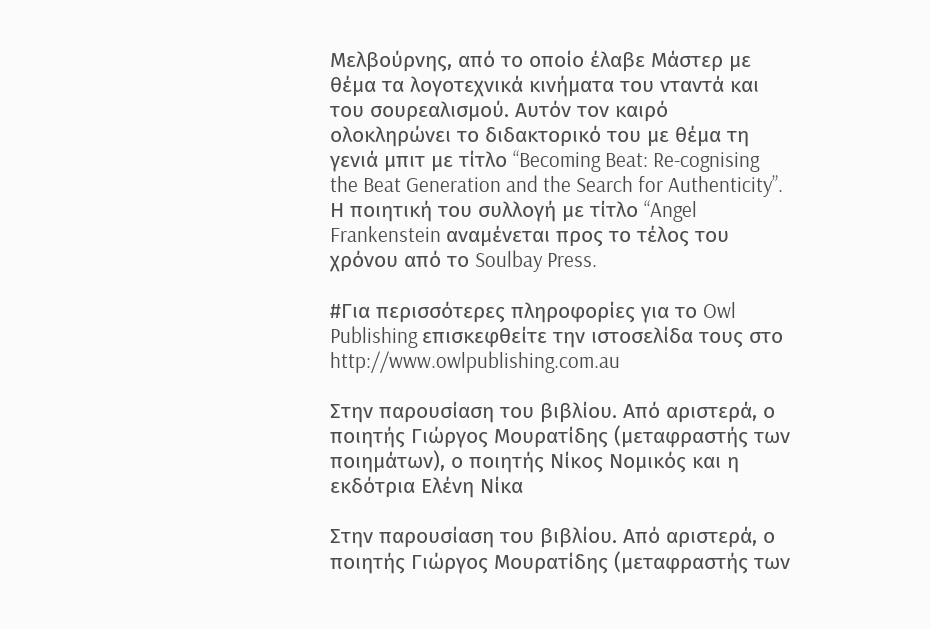Μελβούρνης, από το οποίο έλαβε Μάστερ με θέμα τα λογοτεχνικά κινήματα του νταντά και του σουρεαλισμού. Αυτόν τον καιρό ολοκληρώνει το διδακτορικό του με θέμα τη γενιά μπιτ με τίτλο “Becoming Beat: Re-cognising the Beat Generation and the Search for Authenticity”. Η ποιητική του συλλογή με τίτλο “Angel Frankenstein αναμένεται προς το τέλος του χρόνου από το Soulbay Press.

#Για περισσότερες πληροφορίες για το Owl Publishing επισκεφθείτε την ιστοσελίδα τους στο http://www.owlpublishing.com.au

Στην παρουσίαση του βιβλίου. Από αριστερά, ο ποιητής Γιώργος Μουρατίδης (μεταφραστής των ποιημάτων), ο ποιητής Νίκος Νομικός και η εκδότρια Ελένη Νίκα

Στην παρουσίαση του βιβλίου. Από αριστερά, ο ποιητής Γιώργος Μουρατίδης (μεταφραστής των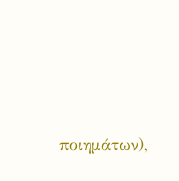ποιημάτων),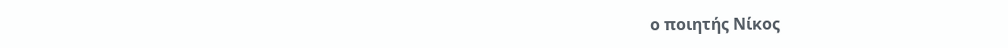ο ποιητής Νίκος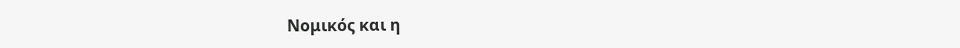Νομικός και η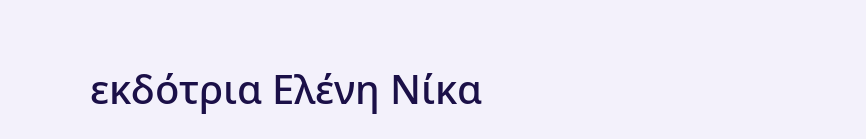εκδότρια Ελένη Νίκα